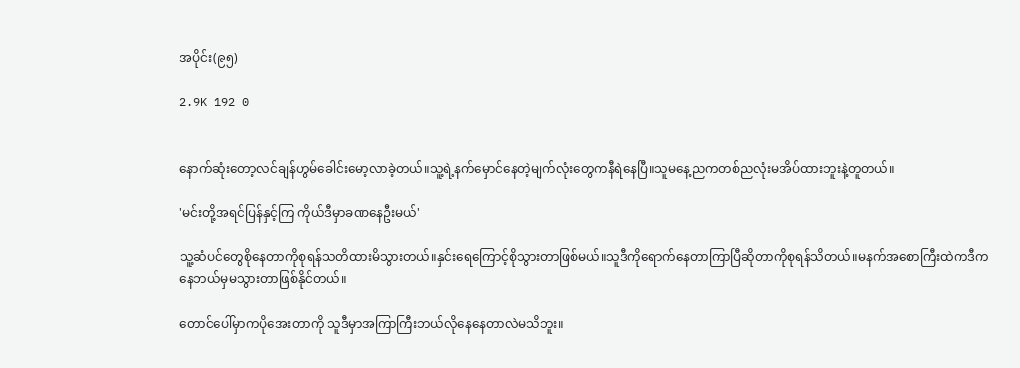အပိုင်း(၉၅)

2.9K 192 0


နောက်ဆုံးတော့လင်ချန်ဟွမ်ခေါင်းမော့လာခဲ့တယ်။သူ့ရဲ့နက်မှောင်နေတဲ့မျက်လုံးတွေကနီရဲနေပြီ။သူမနေ့ညကတစ်ညလုံးမအိပ်ထားဘူးနဲ့တူတယ်။

'မင်းတို့အရင်ပြန်နှင့်ကြ ကိုယ်ဒီမှာခဏနေဦးမယ်'

သူ့ဆံပင်တွေစိုနေတာကိုစုရန်သတိထားမိသွားတယ်။နှင်းရေကြောင့်စိုသွားတာဖြစ်မယ်။သူဒီကိုရောက်နေတာကြာပြီဆိုတာကိုစုရန်သိတယ်။မနက်အစောကြီးထဲကဒီကနေဘယ်မှမသွားတာဖြစ်နိုင်တယ်။

တောင်ပေါ်မှာကပိုအေးတာကို သူဒီမှာအကြာကြီးဘယ်လိုနေနေတာလဲမသိဘူး။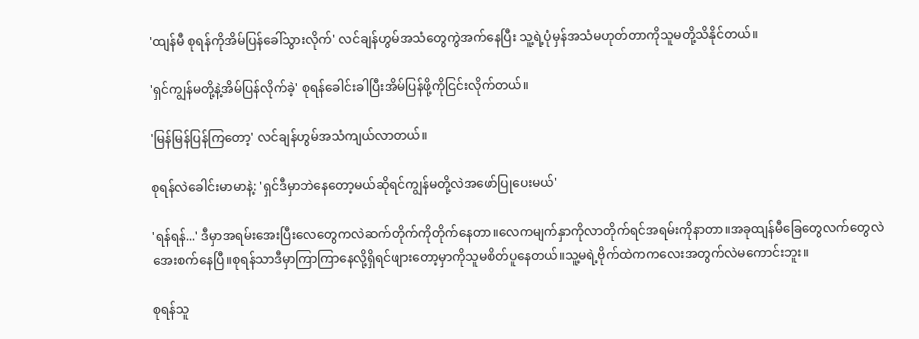'ထျန်မီ စုရန်ကိုအိမ်ပြန်ခေါ်သွားလိုက်' လင်ချန်ဟွမ်အသံတွေကွဲအက်နေပြီး သူ့ရဲ့ပုံမှန်အသံမဟုတ်တာကိုသူမတို့သိနိုင်တယ်။

'ရှင်ကျွန်မတို့နဲ့အိမ်ပြန်လိုက်ခဲ့' စုရန်ခေါင်းခါပြီးအိမ်ပြန်ဖို့ကိုငြင်းလိုက်တယ်။

'မြန်မြန်ပြန်ကြတော့' လင်ချန်ဟွမ်အသံကျယ်လာတယ်။

စုရန်လဲခေါင်းမာမာနဲ့: 'ရှင်ဒီမှာဘဲနေတော့မယ်ဆိုရင်ကျွန်မတို့လဲအဖော်ပြုပေးမယ်'

'ရန်ရန်...' ဒီမှာအရမ်းအေးပြီးလေတွေကလဲဆက်တိုက်ကိုတိုက်နေတာ။လေကမျက်နှာကိုလာတိုက်ရင်အရမ်းကိုနာတာ။အခုထျန်မီခြေတွေလက်တွေလဲအေးစက်နေပြီ။စုရန်သာဒီမှာကြာကြာနေလို့ရှိရင်ဖျားတော့မှာကိုသူမစိတ်ပူနေတယ်။သူ့မရဲ့ဗိုက်ထဲကကလေးအတွက်လဲမကောင်းဘူး။

စုရန်သူ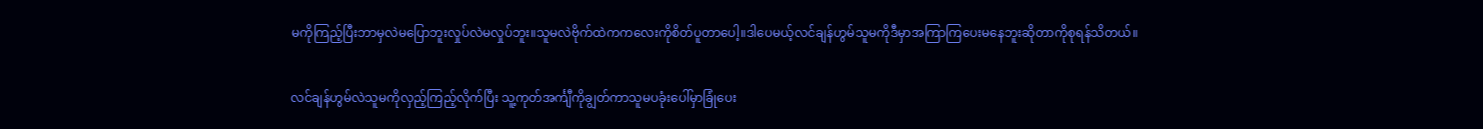မကိုကြည့်ပြီးဘာမှလဲ‌မပြောဘူးလှုပ်လဲမလှုပ်ဘူး။သူမလဲဗိုက်ထဲကကလေးကိုစိတ်ပူတာပေါ့။ဒါပေမယ့်လင်ချန်ဟွမ်သူမကိုဒီမှာအကြာကြပေးမနေဘူးဆိုတာကိုစုရန်သိတယ်။

လင်ချန်ဟွမ်လဲသူမကိုလှည့်ကြည့်လိုက်ပြီး သူ့ကုတ်အင်္ကျီကိုချွတ်ကာသူမပခုံး‌ပေါ်မှာခြုံပေး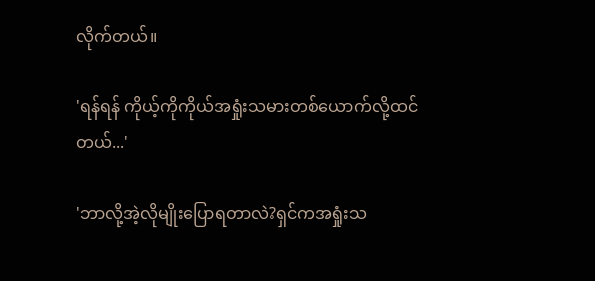လိုက်တယ်။

'ရန်ရန် ကိုယ့်ကိုကိုယ်အရှုံးသမားတစ်ယောက်လို့ထင်တယ်...'

'ဘာလို့အဲ့လိုမျိုးပြောရတာလဲ?ရှင်ကအရှုံးသ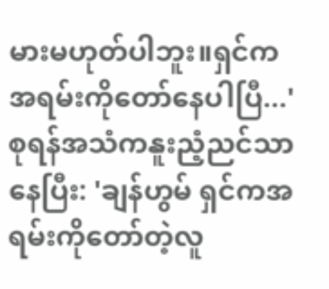မားမဟုတ်ပါဘူး။ရှင်ကအရမ်းကိုတော်နေပါပြီ...' စုရန်အသံကနူးညံ့ညင်သာနေပြီး: 'ချန်ဟွမ် ရှင်ကအရမ်းကိုတော်တဲ့လူ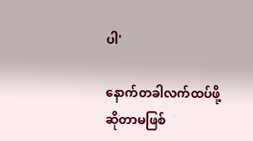ပါ'

နောက်တခါလက်ထပ်ဖို့ဆိုတာမဖြစ်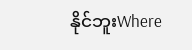နိုင်ဘူးWhere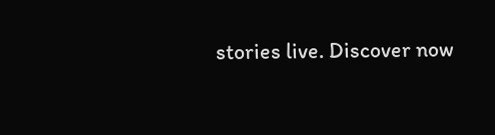stories live. Discover now